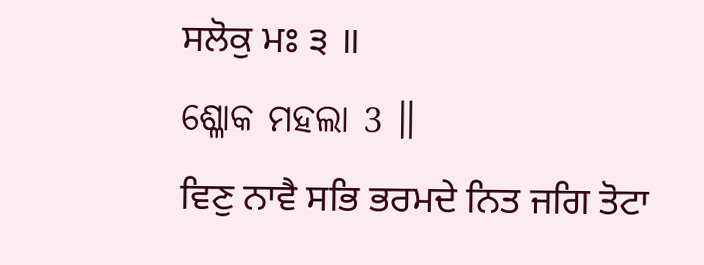ਸਲੋਕੁ ਮਃ ੩ ॥
ଶ୍ଳୋକ ମହଲା 3 ॥
ਵਿਣੁ ਨਾਵੈ ਸਭਿ ਭਰਮਦੇ ਨਿਤ ਜਗਿ ਤੋਟਾ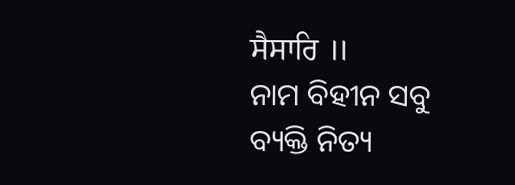ਸੈਸਾਰਿ ॥
ନାମ ବିହୀନ ସବୁ ବ୍ୟକ୍ତି ନିତ୍ୟ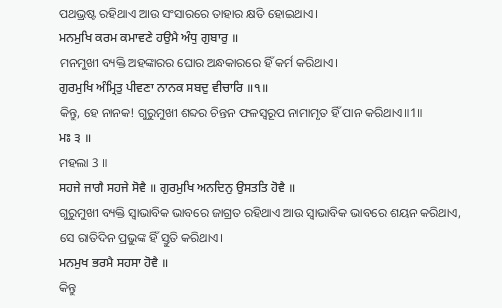ପଥଭ୍ରଷ୍ଟ ରହିଥାଏ ଆଉ ସଂସାରରେ ତାହାର କ୍ଷତି ହୋଇଥାଏ।
ਮਨਮੁਖਿ ਕਰਮ ਕਮਾਵਣੇ ਹਉਮੈ ਅੰਧੁ ਗੁਬਾਰੁ ॥
ମନମୁଖୀ ବ୍ୟକ୍ତି ଅହଙ୍କାରର ଘୋର ଅନ୍ଧକାରରେ ହିଁ କର୍ମ କରିଥାଏ।
ਗੁਰਮੁਖਿ ਅੰਮ੍ਰਿਤੁ ਪੀਵਣਾ ਨਾਨਕ ਸਬਦੁ ਵੀਚਾਰਿ ॥੧॥
କିନ୍ତୁ, ହେ ନାନକ! ଗୁରୁମୁଖୀ ଶବ୍ଦର ଚିନ୍ତନ ଫଳସ୍ଵରୂପ ନାମାମୃତ ହିଁ ପାନ କରିଥାଏ॥1॥
ਮਃ ੩ ॥
ମହଲା 3 ॥
ਸਹਜੇ ਜਾਗੈ ਸਹਜੇ ਸੋਵੈ ॥ ਗੁਰਮੁਖਿ ਅਨਦਿਨੁ ਉਸਤਤਿ ਹੋਵੈ ॥
ଗୁରୁମୁଖୀ ବ୍ୟକ୍ତି ସ୍ଵାଭାବିକ ଭାବରେ ଜାଗ୍ରତ ରହିଥାଏ ଆଉ ସ୍ଵାଭାବିକ ଭାବରେ ଶୟନ କରିଥାଏ, ସେ ରାତିଦିନ ପ୍ରଭୁଙ୍କ ହିଁ ସ୍ତୁତି କରିଥାଏ।
ਮਨਮੁਖ ਭਰਮੈ ਸਹਸਾ ਹੋਵੈ ॥
କିନ୍ତୁ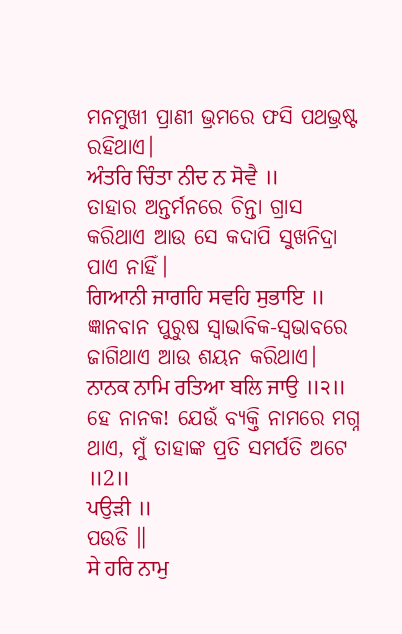ମନମୁଖୀ ପ୍ରାଣୀ ଭ୍ରମରେ ଫସି ପଥଭ୍ରଷ୍ଟ ରହିଥାଏ।
ਅੰਤਰਿ ਚਿੰਤਾ ਨੀਦ ਨ ਸੋਵੈ ॥
ତାହାର ଅନ୍ତର୍ମନରେ ଚିନ୍ତା ଗ୍ରାସ କରିଥାଏ ଆଉ ସେ କଦାପି ସୁଖନିଦ୍ରା ପାଏ ନାହିଁ।
ਗਿਆਨੀ ਜਾਗਹਿ ਸਵਹਿ ਸੁਭਾਇ ॥
ଜ୍ଞାନବାନ ପୁରୁଷ ସ୍ଵାଭାବିକ-ସ୍ବଭାବରେ ଜାଗିଥାଏ ଆଉ ଶୟନ କରିଥାଏ।
ਨਾਨਕ ਨਾਮਿ ਰਤਿਆ ਬਲਿ ਜਾਉ ॥੨॥
ହେ ନାନକ! ଯେଉଁ ବ୍ୟକ୍ତି ନାମରେ ମଗ୍ନ ଥାଏ, ମୁଁ ତାହାଙ୍କ ପ୍ରତି ସମର୍ପତି ଅଟେ ॥2॥
ਪਉੜੀ ॥
ପଉଡି ॥
ਸੇ ਹਰਿ ਨਾਮੁ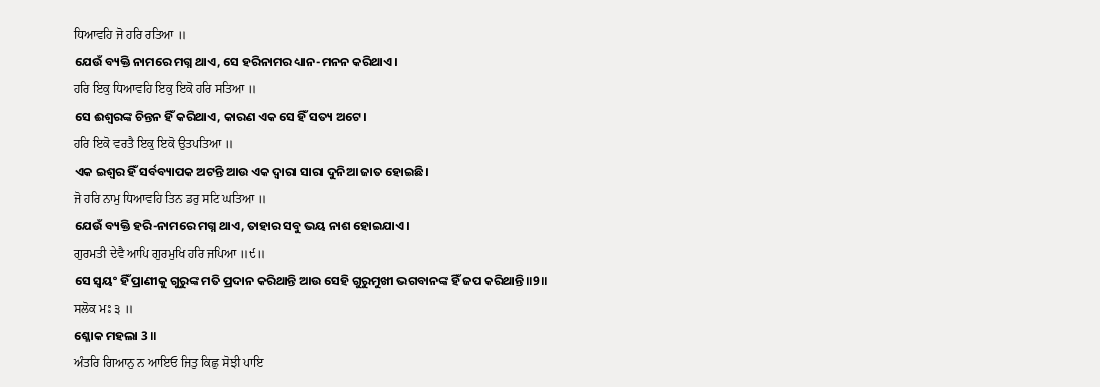ਧਿਆਵਹਿ ਜੋ ਹਰਿ ਰਤਿਆ ॥
ଯେଉଁ ବ୍ୟକ୍ତି ନାମରେ ମଗ୍ନ ଥାଏ, ସେ ହରିନାମର ଧ୍ୟାନ-ମନନ କରିଥାଏ।
ਹਰਿ ਇਕੁ ਧਿਆਵਹਿ ਇਕੁ ਇਕੋ ਹਰਿ ਸਤਿਆ ॥
ସେ ଈଶ୍ଵରଙ୍କ ଚିନ୍ତନ ହିଁ କରିଥାଏ, କାରଣ ଏକ ସେ ହିଁ ସତ୍ୟ ଅଟେ।
ਹਰਿ ਇਕੋ ਵਰਤੈ ਇਕੁ ਇਕੋ ਉਤਪਤਿਆ ॥
ଏକ ଇଶ୍ଵର ହିଁ ସର୍ବବ୍ୟାପକ ଅଟନ୍ତି ଆଉ ଏକ ଦ୍ଵାରା ସାରା ଦୁନିଆ ଜାତ ହୋଇଛି।
ਜੋ ਹਰਿ ਨਾਮੁ ਧਿਆਵਹਿ ਤਿਨ ਡਰੁ ਸਟਿ ਘਤਿਆ ॥
ଯେଉଁ ବ୍ୟକ୍ତି ହରି-ନାମରେ ମଗ୍ନ ଥାଏ, ତାହାର ସବୁ ଭୟ ନାଶ ହୋଇଯାଏ।
ਗੁਰਮਤੀ ਦੇਵੈ ਆਪਿ ਗੁਰਮੁਖਿ ਹਰਿ ਜਪਿਆ ॥੯॥
ସେ ସ୍ଵୟଂ ହିଁ ପ୍ରାଣୀକୁ ଗୁରୁଙ୍କ ମତି ପ୍ରଦାନ କରିଥାନ୍ତି ଆଉ ସେହି ଗୁରୁମୁଖୀ ଭଗବାନଙ୍କ ହିଁ ଜପ କରିଥାନ୍ତି॥9॥
ਸਲੋਕ ਮਃ ੩ ॥
ଶ୍ଳୋକ ମହଲା 3 ॥
ਅੰਤਰਿ ਗਿਆਨੁ ਨ ਆਇਓ ਜਿਤੁ ਕਿਛੁ ਸੋਝੀ ਪਾਇ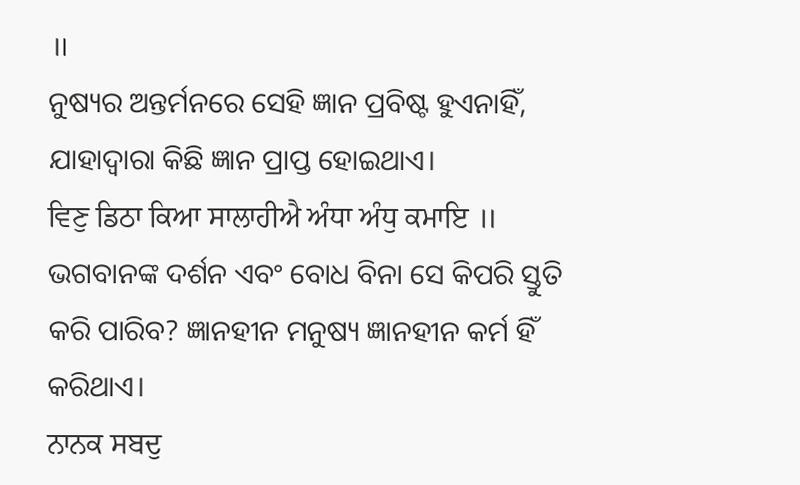॥
ନୁଷ୍ୟର ଅନ୍ତର୍ମନରେ ସେହି ଜ୍ଞାନ ପ୍ରବିଷ୍ଟ ହୁଏନାହିଁ, ଯାହାଦ୍ୱାରା କିଛି ଜ୍ଞାନ ପ୍ରାପ୍ତ ହୋଇଥାଏ।
ਵਿਣੁ ਡਿਠਾ ਕਿਆ ਸਾਲਾਹੀਐ ਅੰਧਾ ਅੰਧੁ ਕਮਾਇ ॥
ଭଗବାନଙ୍କ ଦର୍ଶନ ଏବଂ ବୋଧ ବିନା ସେ କିପରି ସ୍ତୁତି କରି ପାରିବ? ଜ୍ଞାନହୀନ ମନୁଷ୍ୟ ଜ୍ଞାନହୀନ କର୍ମ ହିଁ କରିଥାଏ।
ਨਾਨਕ ਸਬਦੁ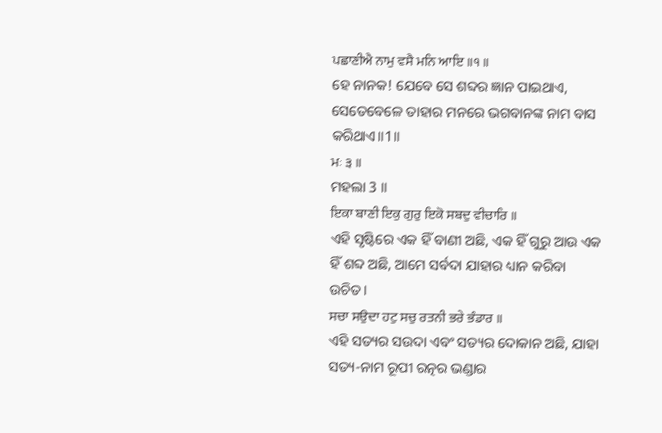ਪਛਾਣੀਐ ਨਾਮੁ ਵਸੈ ਮਨਿ ਆਇ ॥੧॥
ହେ ନାନକ! ଯେବେ ସେ ଶବ୍ଦର ଜ୍ଞାନ ପାଇଥାଏ, ସେତେବେଳେ ତାହାର ମନରେ ଭଗବାନଙ୍କ ନାମ ବାସ କରିଥାଏ॥1॥
ਮਃ ੩ ॥
ମହଲା 3 ॥
ਇਕਾ ਬਾਣੀ ਇਕੁ ਗੁਰੁ ਇਕੋ ਸਬਦੁ ਵੀਚਾਰਿ ॥
ଏହି ସୃଷ୍ଟିରେ ଏକ ହିଁ ବାଣୀ ଅଛି, ଏକ ହିଁ ଗୁରୁ ଆଉ ଏକ ହିଁ ଶବ୍ଦ ଅଛି, ଆମେ ସର୍ବଦା ଯାହାର ଧ୍ୟାନ କରିବା ଉଚିତ।
ਸਚਾ ਸਉਦਾ ਹਟੁ ਸਚੁ ਰਤਨੀ ਭਰੇ ਭੰਡਾਰ ॥
ଏହି ସତ୍ୟର ସଉଦା ଏବଂ ସତ୍ୟର ଦୋକାନ ଅଛି, ଯାହା ସତ୍ୟ-ନାମ ରୂପୀ ରତ୍ନର ଭଣ୍ଡାର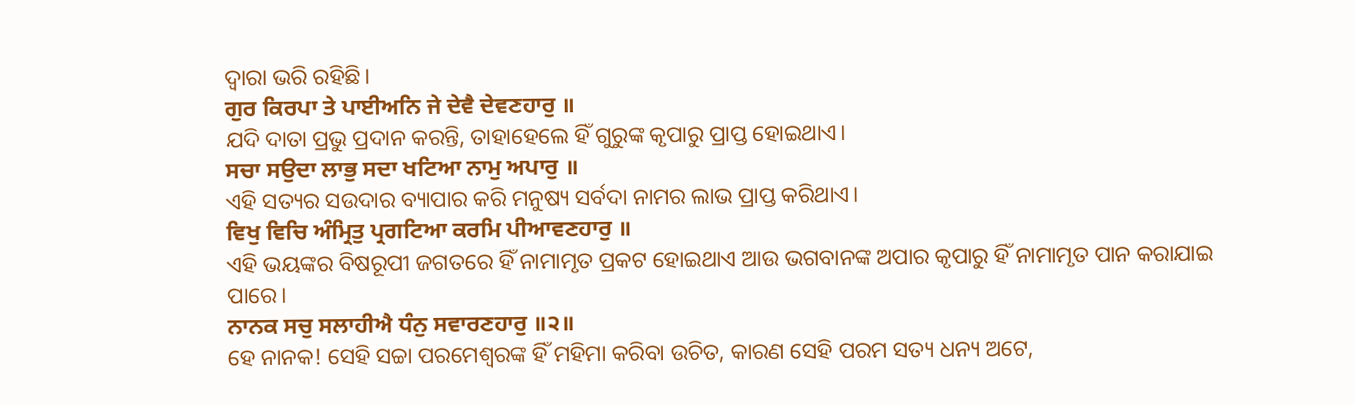ଦ୍ଵାରା ଭରି ରହିଛି।
ਗੁਰ ਕਿਰਪਾ ਤੇ ਪਾਈਅਨਿ ਜੇ ਦੇਵੈ ਦੇਵਣਹਾਰੁ ॥
ଯଦି ଦାତା ପ୍ରଭୁ ପ୍ରଦାନ କରନ୍ତି, ତାହାହେଲେ ହିଁ ଗୁରୁଙ୍କ କୃପାରୁ ପ୍ରାପ୍ତ ହୋଇଥାଏ।
ਸਚਾ ਸਉਦਾ ਲਾਭੁ ਸਦਾ ਖਟਿਆ ਨਾਮੁ ਅਪਾਰੁ ॥
ଏହି ସତ୍ୟର ସଉଦାର ବ୍ୟାପାର କରି ମନୁଷ୍ୟ ସର୍ବଦା ନାମର ଲାଭ ପ୍ରାପ୍ତ କରିଥାଏ।
ਵਿਖੁ ਵਿਚਿ ਅੰਮ੍ਰਿਤੁ ਪ੍ਰਗਟਿਆ ਕਰਮਿ ਪੀਆਵਣਹਾਰੁ ॥
ଏହି ଭୟଙ୍କର ବିଷରୂପୀ ଜଗତରେ ହିଁ ନାମାମୃତ ପ୍ରକଟ ହୋଇଥାଏ ଆଉ ଭଗବାନଙ୍କ ଅପାର କୃପାରୁ ହିଁ ନାମାମୃତ ପାନ କରାଯାଇ ପାରେ।
ਨਾਨਕ ਸਚੁ ਸਲਾਹੀਐ ਧੰਨੁ ਸਵਾਰਣਹਾਰੁ ॥੨॥
ହେ ନାନକ! ସେହି ସଚ୍ଚା ପରମେଶ୍ଵରଙ୍କ ହିଁ ମହିମା କରିବା ଉଚିତ, କାରଣ ସେହି ପରମ ସତ୍ୟ ଧନ୍ୟ ଅଟେ,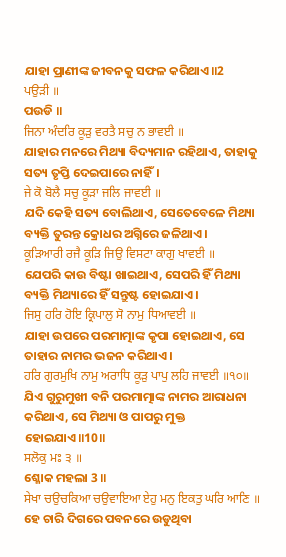ଯାହା ପ୍ରାଣୀଙ୍କ ଜୀବନକୁ ସଫଳ କରିଥାଏ॥2
ਪਉੜੀ ॥
ପଉଡି ॥
ਜਿਨਾ ਅੰਦਰਿ ਕੂੜੁ ਵਰਤੈ ਸਚੁ ਨ ਭਾਵਈ ॥
ଯାହାର ମନରେ ମିଥ୍ୟା ବିଦ୍ୟମାନ ରହିଥାଏ, ତାହାକୁ ସତ୍ୟ ତୃପ୍ତି ଦେଇପାରେ ନାହିଁ।
ਜੇ ਕੋ ਬੋਲੈ ਸਚੁ ਕੂੜਾ ਜਲਿ ਜਾਵਈ ॥
ଯଦି କେହି ସତ୍ୟ ବୋଲିଥାଏ, ସେତେବେଳେ ମିଥ୍ୟା ବ୍ୟକ୍ତି ତୁରନ୍ତ କ୍ରୋଧର ଅଗ୍ନିରେ ଜଳିଥାଏ।
ਕੂੜਿਆਰੀ ਰਜੈ ਕੂੜਿ ਜਿਉ ਵਿਸਟਾ ਕਾਗੁ ਖਾਵਈ ॥
ଯେପରି କାଉ ବିଷ୍ଟା ଖାଇଥାଏ, ସେପରି ହିଁ ମିଥ୍ୟା ବ୍ୟକ୍ତି ମିଥ୍ୟାରେ ହିଁ ସନ୍ତୁଷ୍ଟ ହୋଇଯାଏ।
ਜਿਸੁ ਹਰਿ ਹੋਇ ਕ੍ਰਿਪਾਲੁ ਸੋ ਨਾਮੁ ਧਿਆਵਈ ॥
ଯାହା ଉପରେ ପରମାତ୍ମାଙ୍କ କୃପା ହୋଇଥାଏ, ସେ ତାହାର ନାମର ଭଜନ କରିଥାଏ।
ਹਰਿ ਗੁਰਮੁਖਿ ਨਾਮੁ ਅਰਾਧਿ ਕੂੜੁ ਪਾਪੁ ਲਹਿ ਜਾਵਈ ॥੧੦॥
ଯିଏ ଗୁରୁମୁଖୀ ବନି ପରମାତ୍ମାଙ୍କ ନାମର ଆରାଧନା କରିଥାଏ, ସେ ମିଥ୍ୟା ଓ ପାପରୁ ମୁକ୍ତ ହୋଇଯାଏ॥10॥
ਸਲੋਕੁ ਮਃ ੩ ॥
ଶ୍ଳୋକ ମହଲା 3 ॥
ਸੇਖਾ ਚਉਚਕਿਆ ਚਉਵਾਇਆ ਏਹੁ ਮਨੁ ਇਕਤੁ ਘਰਿ ਆਣਿ ॥
ହେ ଚାରି ଦିଗରେ ପବନରେ ଉଡୁଥିବା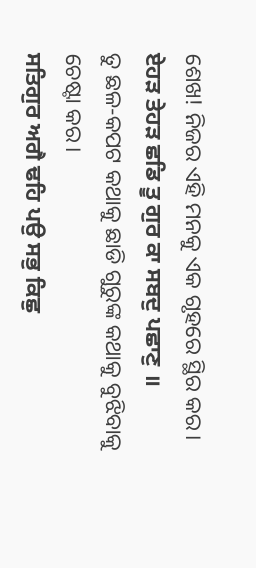ଶେଖ! ନିଜର ଏହି ମନକୁ ଏକ ଗୃହରେ ସ୍ଥିର କର।
ਏਹੜ ਤੇਹੜ ਛਡਿ ਤੂ ਗੁਰ ਕਾ ਸਬਦੁ ਪਛਾਣੁ ॥
ତୁ ଛଳ-କପଟ କଥାକୁ ଛାଡି ଗୁରୁଙ୍କ କଥାକୁ ବୁଝିବାକୁ ଚେଷ୍ଟା କର।
ਸਤਿਗੁਰ ਅਗੈ ਢਹਿ ਪਉ ਸਭੁ ਕਿਛੁ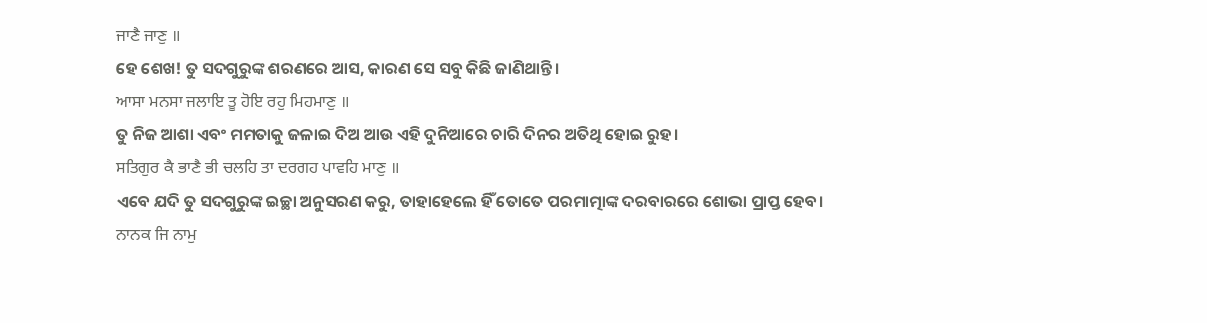ਜਾਣੈ ਜਾਣੁ ॥
ହେ ଶେଖ! ତୁ ସଦଗୁରୁଙ୍କ ଶରଣରେ ଆସ, କାରଣ ସେ ସବୁ କିଛି ଜାଣିଥାନ୍ତି।
ਆਸਾ ਮਨਸਾ ਜਲਾਇ ਤੂ ਹੋਇ ਰਹੁ ਮਿਹਮਾਣੁ ॥
ତୁ ନିଜ ଆଶା ଏବଂ ମମତାକୁ ଜଳାଇ ଦିଅ ଆଉ ଏହି ଦୁନିଆରେ ଚାରି ଦିନର ଅତିଥି ହୋଇ ରୁହ।
ਸਤਿਗੁਰ ਕੈ ਭਾਣੈ ਭੀ ਚਲਹਿ ਤਾ ਦਰਗਹ ਪਾਵਹਿ ਮਾਣੁ ॥
ଏବେ ଯଦି ତୁ ସଦଗୁରୁଙ୍କ ଇଚ୍ଛା ଅନୁସରଣ କରୁ, ତାହାହେଲେ ହିଁ ତୋତେ ପରମାତ୍ମାଙ୍କ ଦରବାରରେ ଶୋଭା ପ୍ରାପ୍ତ ହେବ।
ਨਾਨਕ ਜਿ ਨਾਮੁ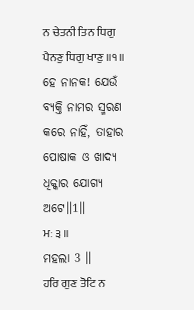ਨ ਚੇਤਨੀ ਤਿਨ ਧਿਗੁ ਪੈਨਣੁ ਧਿਗੁ ਖਾਣੁ ॥੧॥
ହେ ନାନକ! ଯେଉଁ ବ୍ୟକ୍ତି ନାମର ସ୍ମରଣ କରେ ନାହିଁ, ତାହାର ପୋଷାକ ଓ ଖାଦ୍ୟ ଧିକ୍କାର ଯୋଗ୍ୟ ଅଟେ॥1॥
ਮਃ ੩ ॥
ମହଲା 3 ॥
ਹਰਿ ਗੁਣ ਤੋਟਿ ਨ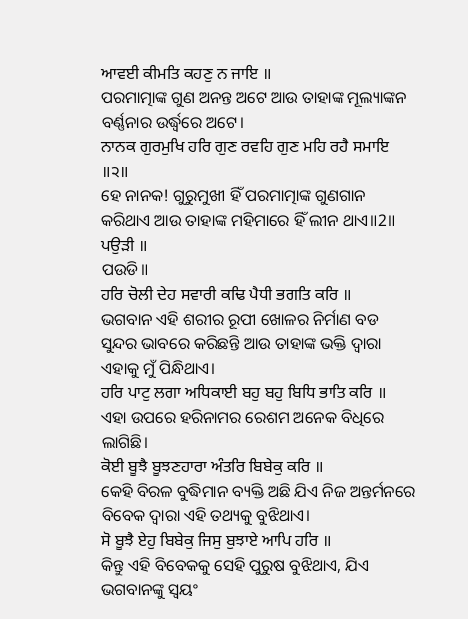ਆਵਈ ਕੀਮਤਿ ਕਹਣੁ ਨ ਜਾਇ ॥
ପରମାତ୍ମାଙ୍କ ଗୁଣ ଅନନ୍ତ ଅଟେ ଆଉ ତାହାଙ୍କ ମୂଲ୍ୟାଙ୍କନ ବର୍ଣ୍ଣନାର ଉର୍ଦ୍ଧ୍ଵରେ ଅଟେ।
ਨਾਨਕ ਗੁਰਮੁਖਿ ਹਰਿ ਗੁਣ ਰਵਹਿ ਗੁਣ ਮਹਿ ਰਹੈ ਸਮਾਇ ॥੨॥
ହେ ନାନକ! ଗୁରୁମୁଖୀ ହିଁ ପରମାତ୍ମାଙ୍କ ଗୁଣଗାନ କରିଥାଏ ଆଉ ତାହାଙ୍କ ମହିମାରେ ହିଁ ଲୀନ ଥାଏ॥2॥
ਪਉੜੀ ॥
ପଉଡି॥
ਹਰਿ ਚੋਲੀ ਦੇਹ ਸਵਾਰੀ ਕਢਿ ਪੈਧੀ ਭਗਤਿ ਕਰਿ ॥
ଭଗବାନ ଏହି ଶରୀର ରୂପୀ ଖୋଳର ନିର୍ମାଣ ବଡ ସୁନ୍ଦର ଭାବରେ କରିଛନ୍ତି ଆଉ ତାହାଙ୍କ ଭକ୍ତି ଦ୍ଵାରା ଏହାକୁ ମୁଁ ପିନ୍ଧିଥାଏ।
ਹਰਿ ਪਾਟੁ ਲਗਾ ਅਧਿਕਾਈ ਬਹੁ ਬਹੁ ਬਿਧਿ ਭਾਤਿ ਕਰਿ ॥
ଏହା ଉପରେ ହରିନାମର ରେଶମ ଅନେକ ବିଧିରେ ଲାଗିଛି।
ਕੋਈ ਬੂਝੈ ਬੂਝਣਹਾਰਾ ਅੰਤਰਿ ਬਿਬੇਕੁ ਕਰਿ ॥
କେହି ବିରଳ ବୁଦ୍ଧିମାନ ବ୍ୟକ୍ତି ଅଛି ଯିଏ ନିଜ ଅନ୍ତର୍ମନରେ ବିବେକ ଦ୍ଵାରା ଏହି ତଥ୍ୟକୁ ବୁଝିଥାଏ।
ਸੋ ਬੂਝੈ ਏਹੁ ਬਿਬੇਕੁ ਜਿਸੁ ਬੁਝਾਏ ਆਪਿ ਹਰਿ ॥
କିନ୍ତୁ ଏହି ବିବେକକୁ ସେହି ପୁରୁଷ ବୁଝିଥାଏ, ଯିଏ ଭଗବାନଙ୍କୁ ସ୍ଵୟଂ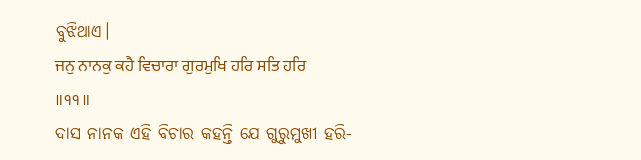ବୁଝିଥାଏ।
ਜਨੁ ਨਾਨਕੁ ਕਹੈ ਵਿਚਾਰਾ ਗੁਰਮੁਖਿ ਹਰਿ ਸਤਿ ਹਰਿ ॥੧੧॥
ଦାସ ନାନକ ଏହି ବିଚାର କହନ୍ତି ଯେ ଗୁରୁମୁଖୀ ହରି-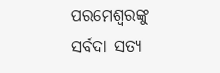ପରମେଶ୍ଵରଙ୍କୁ ସର୍ବଦା ସତ୍ୟ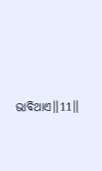ଭାବିଥାଏ॥11॥